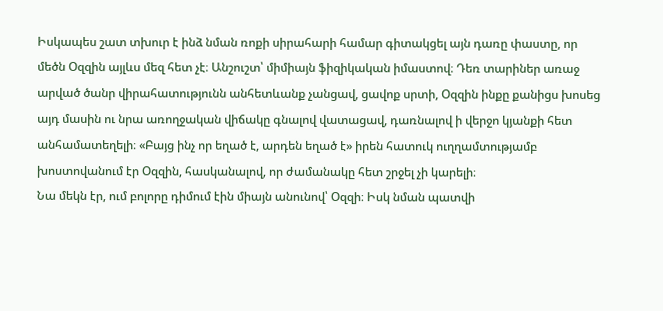Իսկապես շատ տխուր է ինձ նման ռոքի սիրահարի համար գիտակցել այն դառը փաստը, որ մեծն Օզզին այլևս մեզ հետ չէ։ Անշուշտ՝ միմիայն ֆիզիկական իմաստով։ Դեռ տարիներ առաջ արված ծանր վիրահատությունն անհետևանք չանցավ, ցավոք սրտի, Օզզին ինքը քանիցս խոսեց այդ մասին ու նրա առողջական վիճակը գնալով վատացավ, դառնալով ի վերջո կյանքի հետ անհամատեղելի։ «Բայց ինչ որ եղած է, արդեն եղած է» իրեն հատուկ ուղղամտությամբ խոստովանում էր Օզզին, հասկանալով, որ ժամանակը հետ շրջել չի կարելի։
Նա մեկն էր, ում բոլորը դիմում էին միայն անունով՝ Օզզի։ Իսկ նման պատվի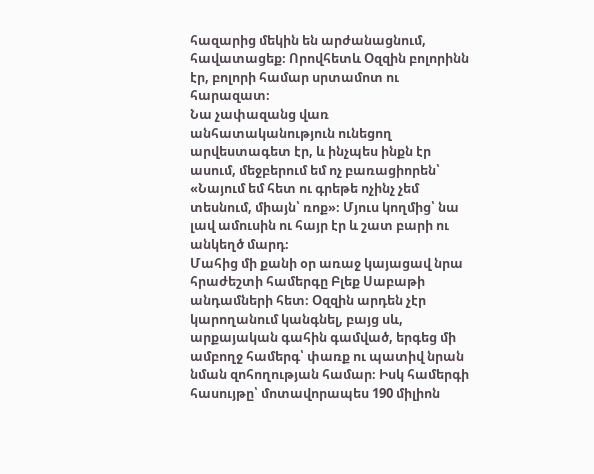հազարից մեկին են արժանացնում, հավատացեք։ Որովհետև Օզզին բոլորինն էր, բոլորի համար սրտամոտ ու հարազատ։
Նա չափազանց վառ անհատականություն ունեցող արվեստագետ էր, և ինչպես ինքն էր ասում, մեջբերում եմ ոչ բառացիորեն՝ «Նայում եմ հետ ու գրեթե ոչինչ չեմ տեսնում, միայն՝ ռոք»։ Մյուս կողմից՝ նա լավ ամուսին ու հայր էր և շատ բարի ու անկեղծ մարդ։
Մահից մի քանի օր առաջ կայացավ նրա հրաժեշտի համերգը Բլեք Սաբաթի անդամների հետ։ Օզզին արդեն չէր կարողանում կանգնել, բայց սև, արքայական գահին գամված, երգեց մի ամբողջ համերգ՝ փառք ու պատիվ նրան նման զոհողության համար։ Իսկ համերգի հասույթը՝ մոտավորապես 190 միլիոն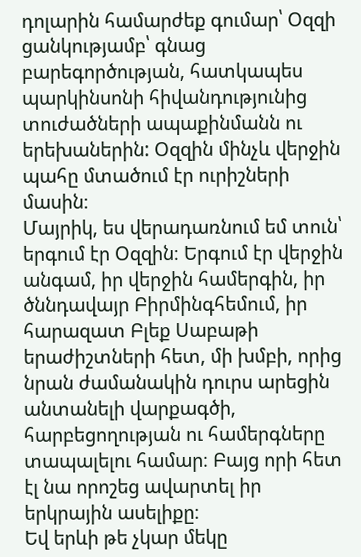դոլարին համարժեք գումար՝ Օզզի ցանկությամբ՝ գնաց բարեգործության, հատկապես պարկինսոնի հիվանդությունից տուժածների ապաքինմանն ու երեխաներին: Օզզին մինչև վերջին պահը մտածում էր ուրիշների մասին։
Մայրիկ, ես վերադառնում եմ տուն՝ երգում էր Օզզին։ Երգում էր վերջին անգամ, իր վերջին համերգին, իր ծննդավայր Բիրմինգհեմում, իր հարազատ Բլեք Սաբաթի երաժիշտների հետ, մի խմբի, որից նրան ժամանակին դուրս արեցին անտանելի վարքագծի, հարբեցողության ու համերգները տապալելու համար։ Բայց որի հետ էլ նա որոշեց ավարտել իր երկրային ասելիքը։
Եվ երևի թե չկար մեկը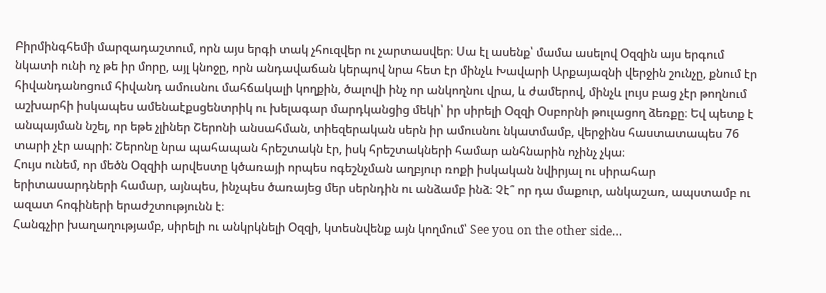Բիրմինգհեմի մարզադաշտում, որն այս երգի տակ չհուզվեր ու չարտասվեր։ Սա էլ ասենք՝ մամա ասելով Օզզին այս երգում նկատի ունի ոչ թե իր մորը, այլ կնոջը, որն անդավաճան կերպով նրա հետ էր մինչև Խավարի Արքայազնի վերջին շունչը, քնում էր հիվանդանոցում հիվանդ ամուսնու մահճակալի կողքին, ծալովի ինչ որ անկողնու վրա, և ժամերով, մինչև լույս բաց չէր թողնում աշխարհի իսկապես ամենաէքսցենտրիկ ու խելագար մարդկանցից մեկի՝ իր սիրելի Օզզի Օսբորնի թուլացող ձեռքը։ Եվ պետք է անպայման նշել, որ եթե չլիներ Շերոնի անսահման, տիեզերական սերն իր ամուսնու նկատմամբ, վերջինս հաստատապես 76 տարի չէր ապրի: Շերոնը նրա պահապան հրեշտակն էր, իսկ հրեշտակների համար անհնարին ոչինչ չկա։
Հույս ունեմ, որ մեծն Օզզիի արվեստը կծառայի որպես ոգեշնչման աղբյուր ռոքի իսկական նվիրյալ ու սիրահար երիտասարդների համար, այնպես, ինչպես ծառայեց մեր սերնդին ու անձամբ ինձ։ Չէ՞ որ դա մաքուր, անկաշառ, ապստամբ ու ազատ հոգիների երաժշտությունն է։
Հանգչիր խաղաղությամբ, սիրելի ու անկրկնելի Օզզի, կտեսնվենք այն կողմում՝ See you on the other side…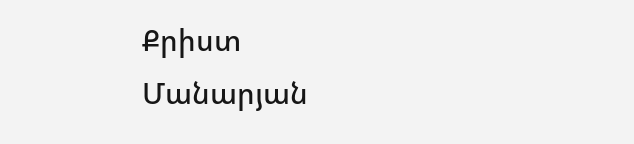Քրիստ Մանարյան